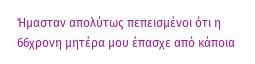Ήμασταν απολύτως πεπεισμένοι ότι η 66χρονη μητέρα μου έπασχε από κάποια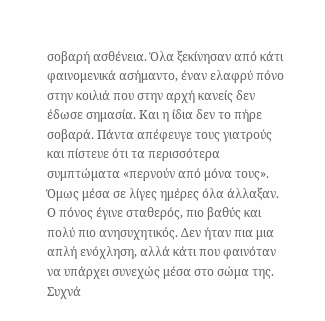σοβαρή ασθένεια. Όλα ξεκίνησαν από κάτι φαινομενικά ασήμαντο, έναν ελαφρύ πόνο στην κοιλιά που στην αρχή κανείς δεν έδωσε σημασία. Και η ίδια δεν το πήρε σοβαρά. Πάντα απέφευγε τους γιατρούς και πίστευε ότι τα περισσότερα συμπτώματα «περνούν από μόνα τους».
Όμως μέσα σε λίγες ημέρες όλα άλλαξαν. Ο πόνος έγινε σταθερός, πιο βαθύς και πολύ πιο ανησυχητικός. Δεν ήταν πια μια απλή ενόχληση, αλλά κάτι που φαινόταν να υπάρχει συνεχώς μέσα στο σώμα της. Συχνά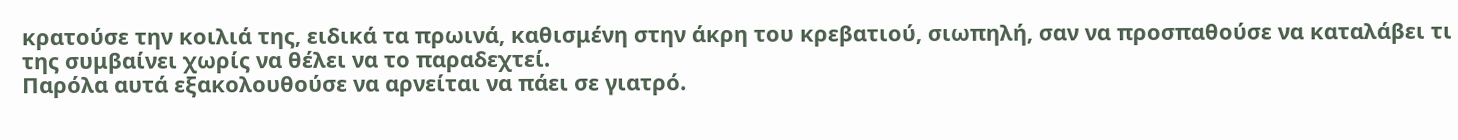κρατούσε την κοιλιά της, ειδικά τα πρωινά, καθισμένη στην άκρη του κρεβατιού, σιωπηλή, σαν να προσπαθούσε να καταλάβει τι της συμβαίνει χωρίς να θέλει να το παραδεχτεί.
Παρόλα αυτά εξακολουθούσε να αρνείται να πάει σε γιατρό.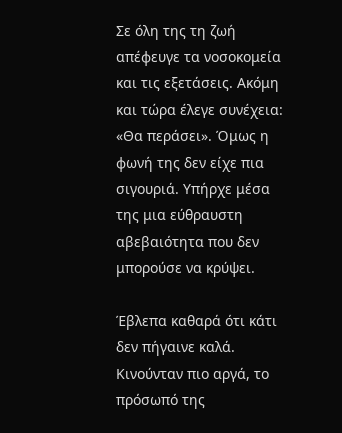Σε όλη της τη ζωή απέφευγε τα νοσοκομεία και τις εξετάσεις. Ακόμη και τώρα έλεγε συνέχεια: «Θα περάσει». Όμως η φωνή της δεν είχε πια σιγουριά. Υπήρχε μέσα της μια εύθραυστη αβεβαιότητα που δεν μπορούσε να κρύψει.

Έβλεπα καθαρά ότι κάτι δεν πήγαινε καλά. Κινούνταν πιο αργά, το πρόσωπό της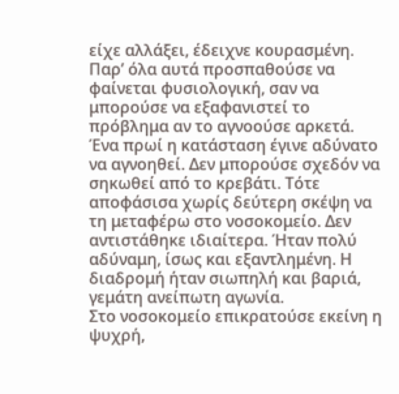είχε αλλάξει, έδειχνε κουρασμένη. Παρ’ όλα αυτά προσπαθούσε να φαίνεται φυσιολογική, σαν να μπορούσε να εξαφανιστεί το πρόβλημα αν το αγνοούσε αρκετά.
Ένα πρωί η κατάσταση έγινε αδύνατο να αγνοηθεί. Δεν μπορούσε σχεδόν να σηκωθεί από το κρεβάτι. Τότε αποφάσισα χωρίς δεύτερη σκέψη να τη μεταφέρω στο νοσοκομείο. Δεν αντιστάθηκε ιδιαίτερα. Ήταν πολύ αδύναμη, ίσως και εξαντλημένη. Η διαδρομή ήταν σιωπηλή και βαριά, γεμάτη ανείπωτη αγωνία.
Στο νοσοκομείο επικρατούσε εκείνη η ψυχρή,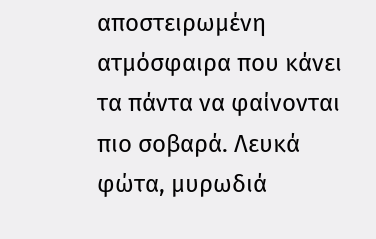αποστειρωμένη ατμόσφαιρα που κάνει τα πάντα να φαίνονται πιο σοβαρά. Λευκά φώτα, μυρωδιά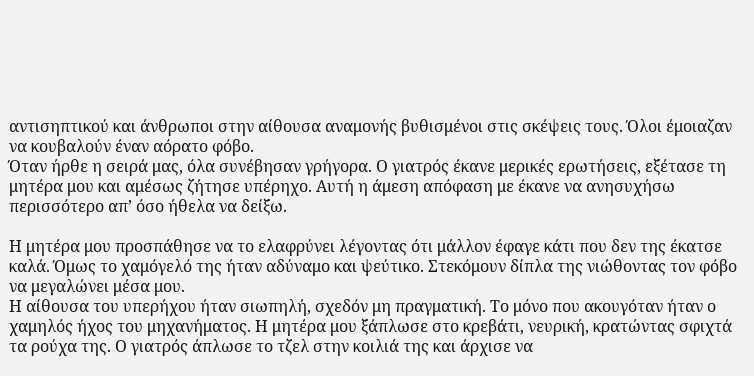αντισηπτικού και άνθρωποι στην αίθουσα αναμονής βυθισμένοι στις σκέψεις τους. Όλοι έμοιαζαν να κουβαλούν έναν αόρατο φόβο.
Όταν ήρθε η σειρά μας, όλα συνέβησαν γρήγορα. Ο γιατρός έκανε μερικές ερωτήσεις, εξέτασε τη μητέρα μου και αμέσως ζήτησε υπέρηχο. Αυτή η άμεση απόφαση με έκανε να ανησυχήσω περισσότερο απ’ όσο ήθελα να δείξω.

Η μητέρα μου προσπάθησε να το ελαφρύνει λέγοντας ότι μάλλον έφαγε κάτι που δεν της έκατσε καλά. Όμως το χαμόγελό της ήταν αδύναμο και ψεύτικο. Στεκόμουν δίπλα της νιώθοντας τον φόβο να μεγαλώνει μέσα μου.
Η αίθουσα του υπερήχου ήταν σιωπηλή, σχεδόν μη πραγματική. Το μόνο που ακουγόταν ήταν ο χαμηλός ήχος του μηχανήματος. Η μητέρα μου ξάπλωσε στο κρεβάτι, νευρική, κρατώντας σφιχτά τα ρούχα της. Ο γιατρός άπλωσε το τζελ στην κοιλιά της και άρχισε να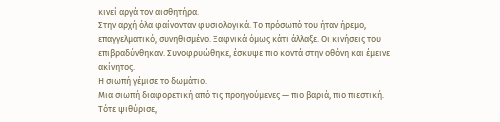κινεί αργά τον αισθητήρα.
Στην αρχή όλα φαίνονταν φυσιολογικά. Το πρόσωπό του ήταν ήρεμο, επαγγελματικό, συνηθισμένο. Ξαφνικά όμως κάτι άλλαξε. Οι κινήσεις του επιβραδύνθηκαν. Συνοφρυώθηκε, έσκυψε πιο κοντά στην οθόνη και έμεινε ακίνητος.
Η σιωπή γέμισε το δωμάτιο.
Μια σιωπή διαφορετική από τις προηγούμενες — πιο βαριά, πιο πιεστική.
Τότε ψιθύρισε,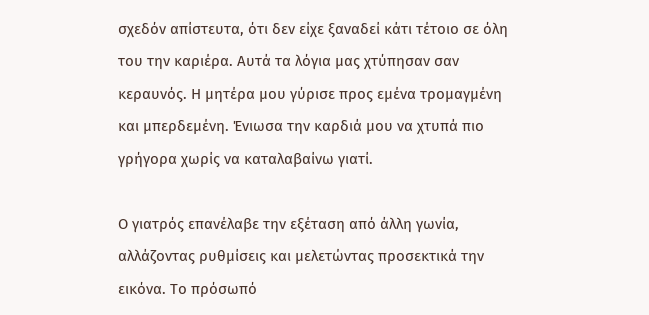σχεδόν απίστευτα, ότι δεν είχε ξαναδεί κάτι τέτοιο σε όλη του την καριέρα. Αυτά τα λόγια μας χτύπησαν σαν κεραυνός. Η μητέρα μου γύρισε προς εμένα τρομαγμένη και μπερδεμένη. Ένιωσα την καρδιά μου να χτυπά πιο γρήγορα χωρίς να καταλαβαίνω γιατί.

Ο γιατρός επανέλαβε την εξέταση από άλλη γωνία, αλλάζοντας ρυθμίσεις και μελετώντας προσεκτικά την εικόνα. Το πρόσωπό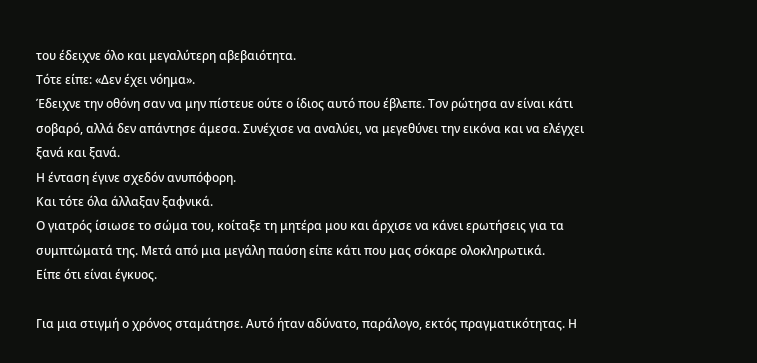του έδειχνε όλο και μεγαλύτερη αβεβαιότητα.
Τότε είπε: «Δεν έχει νόημα».
Έδειχνε την οθόνη σαν να μην πίστευε ούτε ο ίδιος αυτό που έβλεπε. Τον ρώτησα αν είναι κάτι σοβαρό, αλλά δεν απάντησε άμεσα. Συνέχισε να αναλύει, να μεγεθύνει την εικόνα και να ελέγχει ξανά και ξανά.
Η ένταση έγινε σχεδόν ανυπόφορη.
Και τότε όλα άλλαξαν ξαφνικά.
Ο γιατρός ίσιωσε το σώμα του, κοίταξε τη μητέρα μου και άρχισε να κάνει ερωτήσεις για τα συμπτώματά της. Μετά από μια μεγάλη παύση είπε κάτι που μας σόκαρε ολοκληρωτικά.
Είπε ότι είναι έγκυος.

Για μια στιγμή ο χρόνος σταμάτησε. Αυτό ήταν αδύνατο, παράλογο, εκτός πραγματικότητας. Η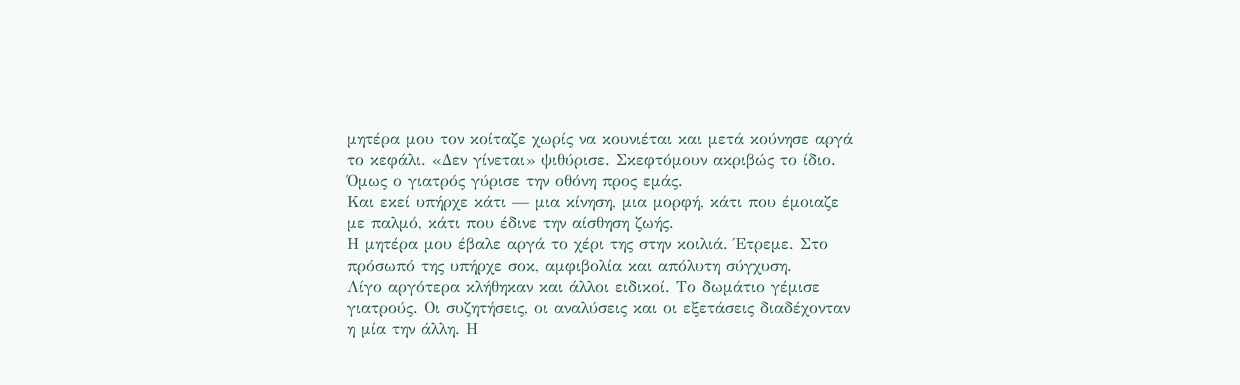μητέρα μου τον κοίταζε χωρίς να κουνιέται και μετά κούνησε αργά το κεφάλι. «Δεν γίνεται» ψιθύρισε. Σκεφτόμουν ακριβώς το ίδιο.
Όμως ο γιατρός γύρισε την οθόνη προς εμάς.
Και εκεί υπήρχε κάτι — μια κίνηση, μια μορφή, κάτι που έμοιαζε με παλμό, κάτι που έδινε την αίσθηση ζωής.
Η μητέρα μου έβαλε αργά το χέρι της στην κοιλιά. Έτρεμε. Στο πρόσωπό της υπήρχε σοκ, αμφιβολία και απόλυτη σύγχυση.
Λίγο αργότερα κλήθηκαν και άλλοι ειδικοί. Το δωμάτιο γέμισε γιατρούς. Οι συζητήσεις, οι αναλύσεις και οι εξετάσεις διαδέχονταν η μία την άλλη. Η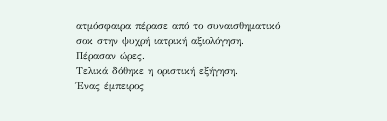ατμόσφαιρα πέρασε από το συναισθηματικό σοκ στην ψυχρή ιατρική αξιολόγηση.
Πέρασαν ώρες.
Τελικά δόθηκε η οριστική εξήγηση.
Ένας έμπειρος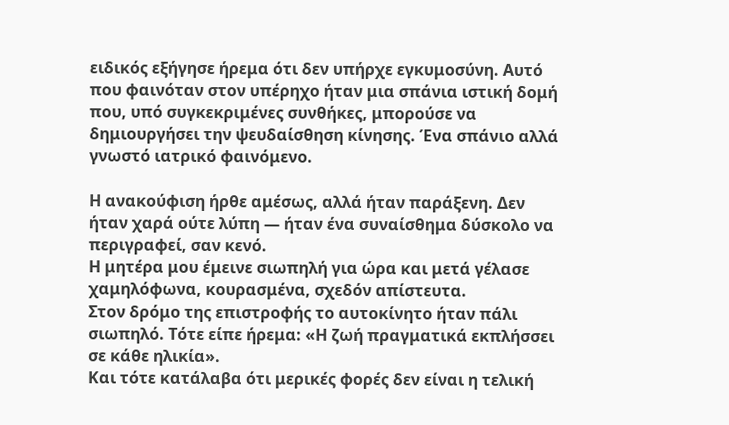ειδικός εξήγησε ήρεμα ότι δεν υπήρχε εγκυμοσύνη. Αυτό που φαινόταν στον υπέρηχο ήταν μια σπάνια ιστική δομή που, υπό συγκεκριμένες συνθήκες, μπορούσε να δημιουργήσει την ψευδαίσθηση κίνησης. Ένα σπάνιο αλλά γνωστό ιατρικό φαινόμενο.

Η ανακούφιση ήρθε αμέσως, αλλά ήταν παράξενη. Δεν ήταν χαρά ούτε λύπη — ήταν ένα συναίσθημα δύσκολο να περιγραφεί, σαν κενό.
Η μητέρα μου έμεινε σιωπηλή για ώρα και μετά γέλασε χαμηλόφωνα, κουρασμένα, σχεδόν απίστευτα.
Στον δρόμο της επιστροφής το αυτοκίνητο ήταν πάλι σιωπηλό. Τότε είπε ήρεμα: «Η ζωή πραγματικά εκπλήσσει σε κάθε ηλικία».
Και τότε κατάλαβα ότι μερικές φορές δεν είναι η τελική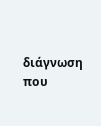διάγνωση που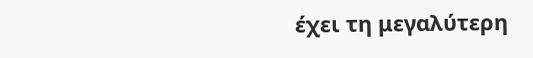έχει τη μεγαλύτερη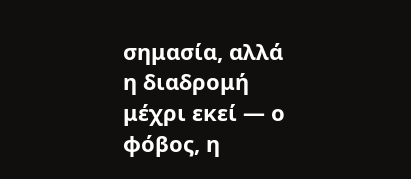σημασία, αλλά η διαδρομή μέχρι εκεί — ο φόβος, η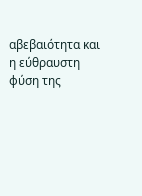αβεβαιότητα και η εύθραυστη φύση της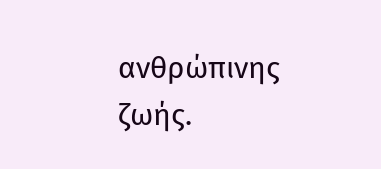ανθρώπινης ζωής.